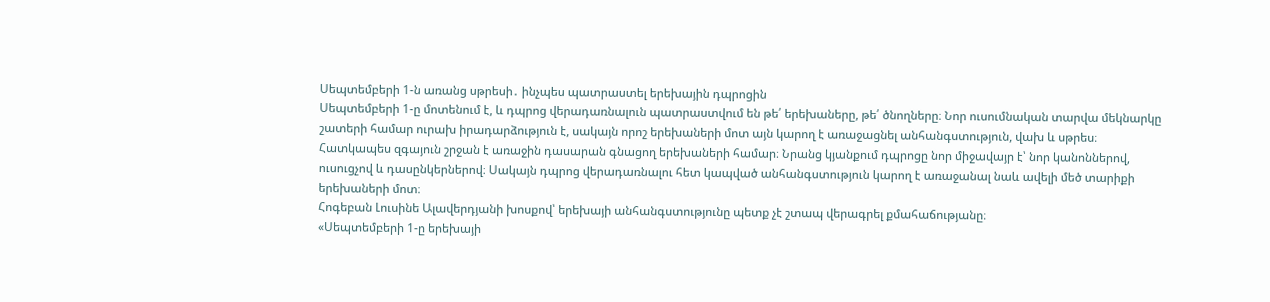Սեպտեմբերի 1-ն առանց սթրեսի․ ինչպես պատրաստել երեխային դպրոցին
Սեպտեմբերի 1-ը մոտենում է, և դպրոց վերադառնալուն պատրաստվում են թե՛ երեխաները, թե՛ ծնողները։ Նոր ուսումնական տարվա մեկնարկը շատերի համար ուրախ իրադարձություն է, սակայն որոշ երեխաների մոտ այն կարող է առաջացնել անհանգստություն, վախ և սթրես։
Հատկապես զգայուն շրջան է առաջին դասարան գնացող երեխաների համար։ Նրանց կյանքում դպրոցը նոր միջավայր է՝ նոր կանոններով, ուսուցչով և դասընկերներով։ Սակայն դպրոց վերադառնալու հետ կապված անհանգստություն կարող է առաջանալ նաև ավելի մեծ տարիքի երեխաների մոտ։
Հոգեբան Լուսինե Ալավերդյանի խոսքով՝ երեխայի անհանգստությունը պետք չէ շտապ վերագրել քմահաճությանը։
«Սեպտեմբերի 1-ը երեխայի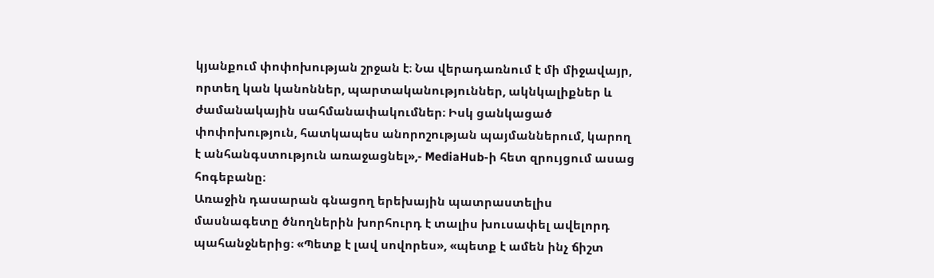կյանքում փոփոխության շրջան է։ Նա վերադառնում է մի միջավայր, որտեղ կան կանոններ, պարտականություններ, ակնկալիքներ և ժամանակային սահմանափակումներ։ Իսկ ցանկացած փոփոխություն, հատկապես անորոշության պայմաններում, կարող է անհանգստություն առաջացնել»,- MediaHub-ի հետ զրույցում ասաց հոգեբանը։
Առաջին դասարան գնացող երեխային պատրաստելիս մասնագետը ծնողներին խորհուրդ է տալիս խուսափել ավելորդ պահանջներից։ «Պետք է լավ սովորես», «պետք է ամեն ինչ ճիշտ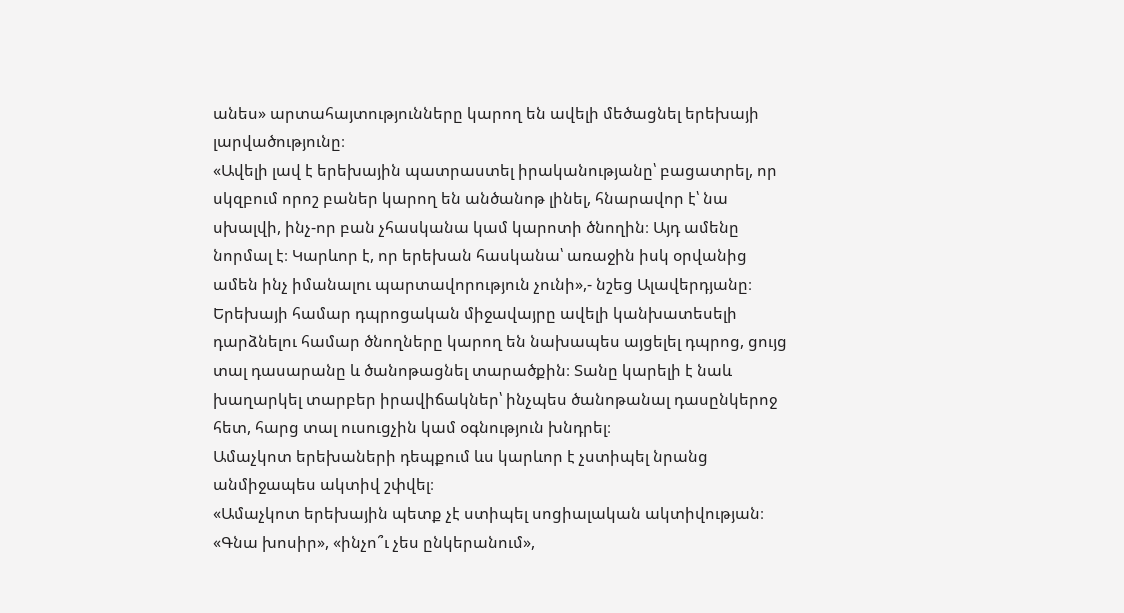անես» արտահայտությունները կարող են ավելի մեծացնել երեխայի լարվածությունը։
«Ավելի լավ է երեխային պատրաստել իրականությանը՝ բացատրել, որ սկզբում որոշ բաներ կարող են անծանոթ լինել, հնարավոր է՝ նա սխալվի, ինչ-որ բան չհասկանա կամ կարոտի ծնողին։ Այդ ամենը նորմալ է։ Կարևոր է, որ երեխան հասկանա՝ առաջին իսկ օրվանից ամեն ինչ իմանալու պարտավորություն չունի»,- նշեց Ալավերդյանը։
Երեխայի համար դպրոցական միջավայրը ավելի կանխատեսելի դարձնելու համար ծնողները կարող են նախապես այցելել դպրոց, ցույց տալ դասարանը և ծանոթացնել տարածքին։ Տանը կարելի է նաև խաղարկել տարբեր իրավիճակներ՝ ինչպես ծանոթանալ դասընկերոջ հետ, հարց տալ ուսուցչին կամ օգնություն խնդրել։
Ամաչկոտ երեխաների դեպքում ևս կարևոր է չստիպել նրանց անմիջապես ակտիվ շփվել։
«Ամաչկոտ երեխային պետք չէ ստիպել սոցիալական ակտիվության։ «Գնա խոսիր», «ինչո՞ւ չես ընկերանում»,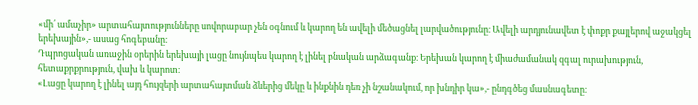«մի՛ ամաչիր» արտահայտությունները սովորաբար չեն օգնում և կարող են ավելի մեծացնել լարվածությունը։ Ավելի արդյունավետ է փոքր քայլերով աջակցել երեխային»,- ասաց հոգեբանը։
Դպրոցական առաջին օրերին երեխայի լացը նույնպես կարող է լինել բնական արձագանք։ Երեխան կարող է միաժամանակ զգալ ուրախություն, հետաքրքրություն, վախ և կարոտ։
«Լացը կարող է լինել այդ հույզերի արտահայտման ձևերից մեկը և ինքնին դեռ չի նշանակում, որ խնդիր կա»,- ընդգծեց մասնագետը։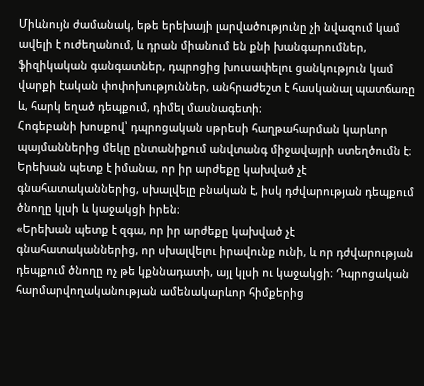Միևնույն ժամանակ, եթե երեխայի լարվածությունը չի նվազում կամ ավելի է ուժեղանում, և դրան միանում են քնի խանգարումներ, ֆիզիկական գանգատներ, դպրոցից խուսափելու ցանկություն կամ վարքի էական փոփոխություններ, անհրաժեշտ է հասկանալ պատճառը և, հարկ եղած դեպքում, դիմել մասնագետի։
Հոգեբանի խոսքով՝ դպրոցական սթրեսի հաղթահարման կարևոր պայմաններից մեկը ընտանիքում անվտանգ միջավայրի ստեղծումն է։ Երեխան պետք է իմանա, որ իր արժեքը կախված չէ գնահատականներից, սխալվելը բնական է, իսկ դժվարության դեպքում ծնողը կլսի և կաջակցի իրեն։
«Երեխան պետք է զգա, որ իր արժեքը կախված չէ գնահատականներից, որ սխալվելու իրավունք ունի, և որ դժվարության դեպքում ծնողը ոչ թե կքննադատի, այլ կլսի ու կաջակցի։ Դպրոցական հարմարվողականության ամենակարևոր հիմքերից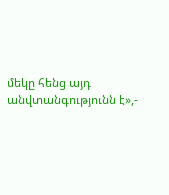մեկը հենց այդ անվտանգությունն է»,-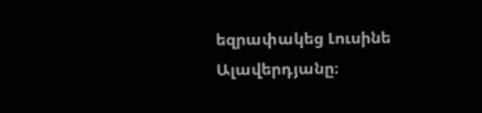եզրափակեց Լուսինե Ալավերդյանը։